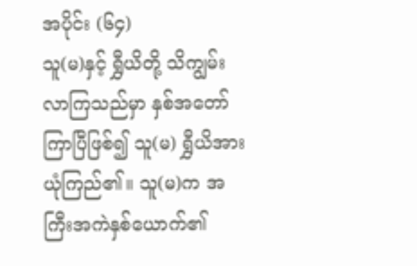အပိုင်း (၆၄)
သူ(မ)နှင့် ရွှီယိတို့ သိကျွမ်းလာကြသည်မှာ နှစ်အတော်ကြာပြီဖြစ်၍ သူ(မ) ရွှီယိအား ယုံကြည်၏။ သူ(မ)က အကြီးအကဲနှစ်ယောက်၏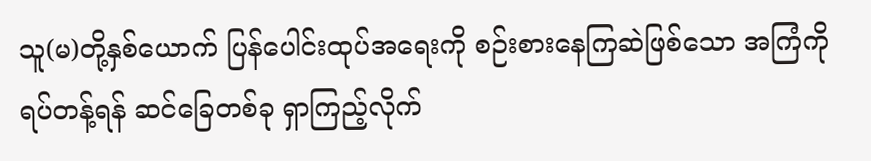သူ(မ)တို့နှစ်ယောက် ပြန်ပေါင်းထုပ်အရေးကို စဉ်းစားနေကြဆဲဖြစ်သော အကြံကို ရပ်တန့်ရန် ဆင်ခြေတစ်ခု ရှာကြည့်လိုက်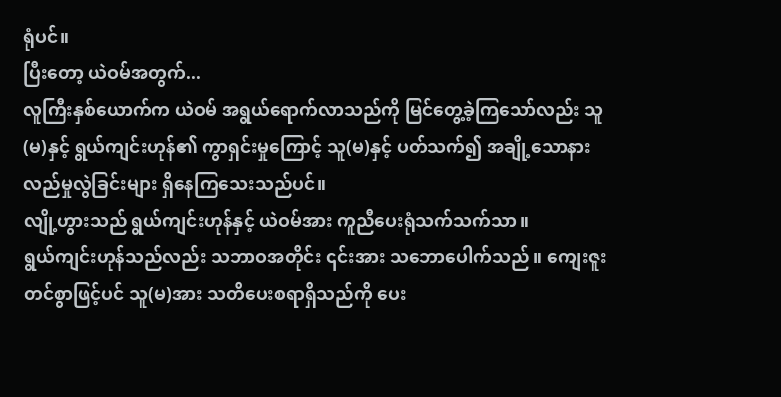ရုံပင်။
ပြီးတော့ ယဲဝမ်အတွက်...
လူကြီးနှစ်ယောက်က ယဲဝမ် အရွယ်ရောက်လာသည်ကို မြင်တွေ့ခဲ့ကြသော်လည်း သူ(မ)နှင့် ရွယ်ကျင်းဟုန်၏ ကွာရှင်းမှုကြောင့် သူ(မ)နှင့် ပတ်သက်၍ အချို့သောနားလည်မှုလွဲခြင်းများ ရှိနေကြသေးသည်ပင်။
လျို့ဟွားသည် ရွယ်ကျင်းဟုန်နှင့် ယဲဝမ်အား ကူညီပေးရုံသက်သက်သာ။
ရွယ်ကျင်းဟုန်သည်လည်း သဘာဝအတိုင်း ၎င်းအား သဘောပေါက်သည်။ ကျေးဇူးတင်စွာဖြင့်ပင် သူ(မ)အား သတိပေးစရာရှိသည်ကို ပေး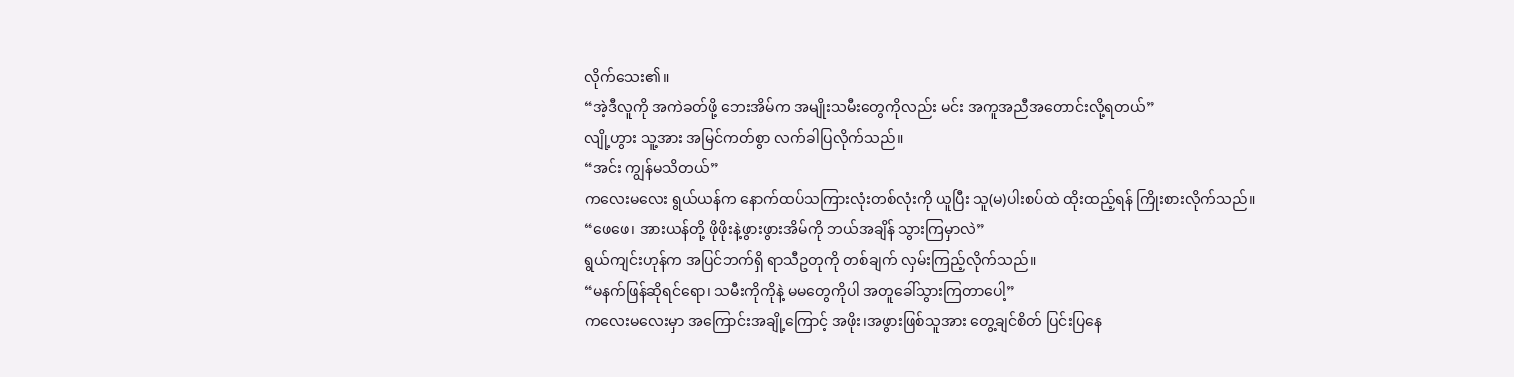လိုက်သေး၏။
“အဲ့ဒီလူကို အကဲခတ်ဖို့ ဘေးအိမ်က အမျိုးသမီးတွေကိုလည်း မင်း အကူအညီအတောင်းလို့ရတယ်”
လျို့ဟွား သူ့အား အမြင်ကတ်စွာ လက်ခါပြလိုက်သည်။
“အင်း ကျွန်မသိတယ်”
ကလေးမလေး ရွယ်ယန်က နောက်ထပ်သကြားလုံးတစ်လုံးကို ယူပြီး သူ(မ)ပါးစပ်ထဲ ထိုးထည့်ရန် ကြိုးစားလိုက်သည်။
“ဖေဖေ၊ အားယန်တို့ ဖိုဖိုးနဲ့ဖွားဖွားအိမ်ကို ဘယ်အချိန် သွားကြမှာလဲ”
ရွယ်ကျင်းဟုန်က အပြင်ဘက်ရှိ ရာသီဥတုကို တစ်ချက် လှမ်းကြည့်လိုက်သည်။
“မနက်ဖြန်ဆိုရင်ရော၊ သမီးကိုကိုနဲ့ မမတွေကိုပါ အတူခေါ်သွားကြတာပေါ့”
ကလေးမလေးမှာ အကြောင်းအချို့ကြောင့် အဖိုး၊အဖွားဖြစ်သူအား တွေ့ချင်စိတ် ပြင်းပြနေ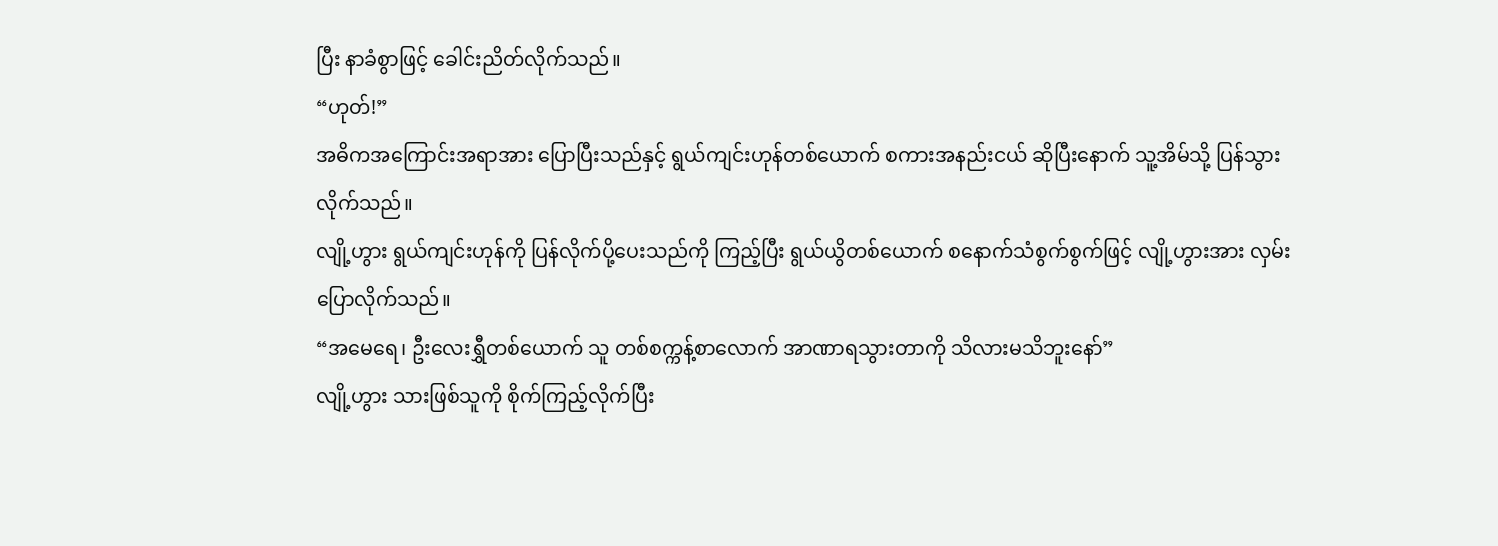ပြီး နာခံစွာဖြင့် ခေါင်းညိတ်လိုက်သည်။
“ဟုတ်!”
အဓိကအကြောင်းအရာအား ပြောပြီးသည်နှင့် ရွယ်ကျင်းဟုန်တစ်ယောက် စကားအနည်းငယ် ဆိုပြီးနောက် သူ့အိမ်သို့ ပြန်သွားလိုက်သည်။
လျို့ဟွား ရွယ်ကျင်းဟုန်ကို ပြန်လိုက်ပို့ပေးသည်ကို ကြည့်ပြီး ရွယ်ယွိတစ်ယောက် စနောက်သံစွက်စွက်ဖြင့် လျို့ဟွားအား လှမ်းပြောလိုက်သည်။
“အမေရေ၊ ဦးလေးရွှီတစ်ယောက် သူ တစ်စက္ကန့်စာလောက် အာဏာရသွားတာကို သိလားမသိဘူးနော်”
လျို့ဟွား သားဖြစ်သူကို စိုက်ကြည့်လိုက်ပြီး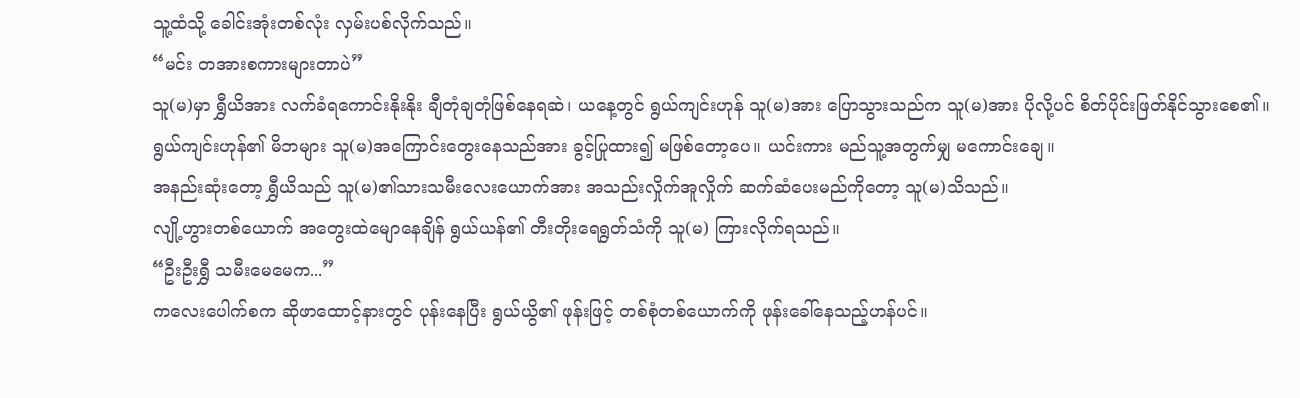သူ့ထံသို့ ခေါင်းအုံးတစ်လုံး လှမ်းပစ်လိုက်သည်။
“မင်း တအားစကားများတာပဲ”
သူ(မ)မှာ ရွှီယိအား လက်ခံရကောင်းနိုးနိုး ချီတုံချတုံဖြစ်နေရဆဲ၊ ယနေ့တွင် ရွယ်ကျင်းဟုန် သူ(မ)အား ပြောသွားသည်က သူ(မ)အား ပိုလို့ပင် စိတ်ပိုင်းဖြတ်နိုင်သွားစေ၏။
ရွယ်ကျင်းဟုန်၏ မိဘများ သူ(မ)အကြောင်းတွေးနေသည်အား ခွင့်ပြုထား၍ မဖြစ်တော့ပေ။ ယင်းကား မည်သူ့အတွက်မျှ မကောင်းချေ။
အနည်းဆုံးတော့ ရွှီယိသည် သူ(မ)၏သားသမီးလေးယောက်အား အသည်းလှိုက်အူလှိုက် ဆက်ဆံပေးမည်ကိုတော့ သူ(မ)သိသည်။
လျို့ဟွားတစ်ယောက် အတွေးထဲမျောနေချိန် ရွယ်ယန်၏ တီးတိုးရေရွတ်သံကို သူ(မ) ကြားလိုက်ရသည်။
“ဦးဦးရွှီ သမီးမေမေက...”
ကလေးပေါက်စက ဆိုဖာထောင့်နားတွင် ပုန်းနေပြီး ရွယ်ယွိ၏ ဖုန်းဖြင့် တစ်စုံတစ်ယောက်ကို ဖုန်းခေါ်နေသည့်ဟန်ပင်။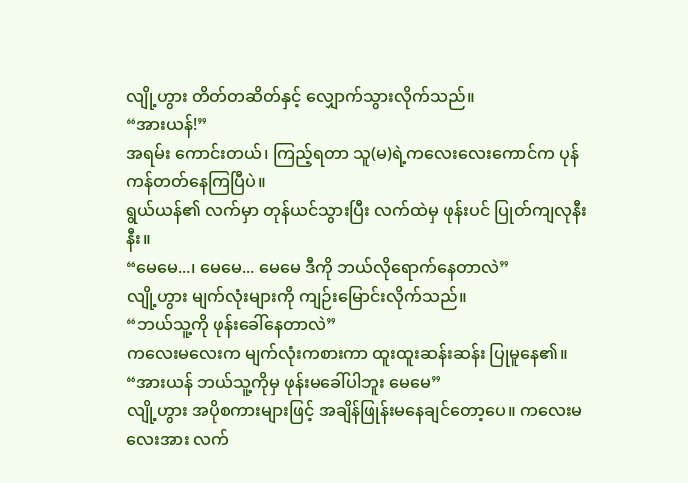လျို့ဟွား တိတ်တဆိတ်နှင့် လျှောက်သွားလိုက်သည်။
“အားယန်!”
အရမ်း ကောင်းတယ်၊ ကြည့်ရတာ သူ(မ)ရဲ့ကလေးလေးကောင်က ပုန်ကန်တတ်နေကြပြီပဲ။
ရွယ်ယန်၏ လက်မှာ တုန်ယင်သွားပြီး လက်ထဲမှ ဖုန်းပင် ပြုတ်ကျလုနီးနီး။
“မေမေ...၊ မေမေ... မေမေ ဒီကို ဘယ်လိုရောက်နေတာလဲ”
လျို့ဟွား မျက်လုံးများကို ကျဉ်းမြောင်းလိုက်သည်။
“ဘယ်သူ့ကို ဖုန်းခေါ်နေတာလဲ”
ကလေးမလေးက မျက်လုံးကစားကာ ထူးထူးဆန်းဆန်း ပြုမူနေ၏။
“အားယန် ဘယ်သူ့ကိုမှ ဖုန်းမခေါ်ပါဘူး မေမေ”
လျို့ဟွား အပိုစကားများဖြင့် အချိန်ဖြုန်းမနေချင်တော့ပေ။ ကလေးမလေးအား လက်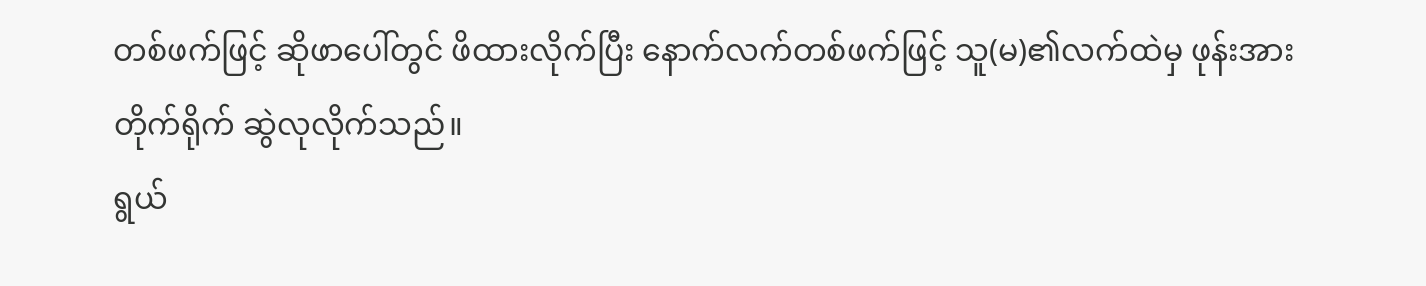တစ်ဖက်ဖြင့် ဆိုဖာပေါ်တွင် ဖိထားလိုက်ပြီး နောက်လက်တစ်ဖက်ဖြင့် သူ(မ)၏လက်ထဲမှ ဖုန်းအား တိုက်ရိုက် ဆွဲလုလိုက်သည်။
ရွယ်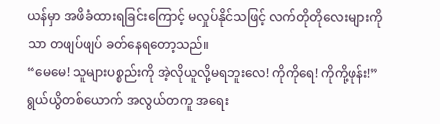ယန်မှာ အဖိခံထားရခြင်းကြောင့် မလှုပ်နိုင်သဖြင့် လက်တိုတိုလေးများကိုသာ တဖျပ်ဖျပ် ခတ်နေရတော့သည်။
“မေမေ! သူများပစ္စည်းကို အဲ့လိုယူလို့မရဘူးလေ! ကိုကိုရေ! ကိုကို့ဖုန်း!”
ရွယ်ယွိတစ်ယောက် အလွယ်တကူ အရေး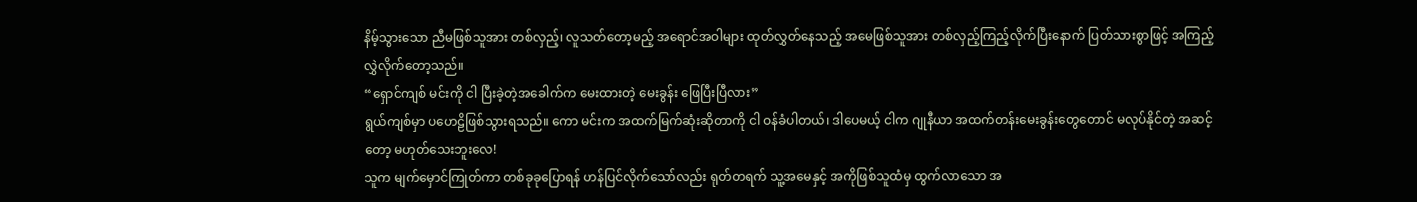နိမ့်သွားသော ညီမဖြစ်သူအား တစ်လှည့်၊ လူသတ်တော့မည့် အရောင်အဝါများ ထုတ်လွှတ်နေသည့် အမေဖြစ်သူအား တစ်လှည့်ကြည့်လိုက်ပြီးနောက် ပြတ်သားစွာဖြင့် အကြည့်လွှဲလိုက်တော့သည်။
“ရှောင်ကျစ် မင်းကို ငါ ပြီးခဲ့တဲ့အခေါက်က မေးထားတဲ့ မေးခွန်း ဖြေပြီးပြီလား”
ရွယ်ကျစ်မှာ ပဟေဠိဖြစ်သွားရသည်။ ကော မင်းက အထက်မြက်ဆုံးဆိုတာကို ငါ ဝန်ခံပါတယ်၊ ဒါပေမယ့် ငါက ဂျုနီယာ အထက်တန်းမေးခွန်းတွေတောင် မလုပ်နိုင်တဲ့ အဆင့်တော့ မဟုတ်သေးဘူးလေ!
သူက မျက်မှောင်ကြုတ်ကာ တစ်ခုခုပြောရန် ဟန်ပြင်လိုက်သော်လည်း ရုတ်တရက် သူ့အမေနှင့် အကိုဖြစ်သူထံမှ ထွက်လာသော အ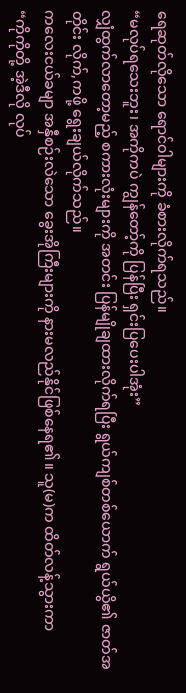ရေဆုတ်လိုသော ရောင်ဝါများကို ခံစားလိုက်ရသည်။
“မလုပ်ရသေးဘူး၊ အကိုကပဲ ကျွန်တော့်ကို ပြန်ပြီး ရှင်းပြပေးပါအုံး”
လျှံထွက်လာတော့မည့် စကားလုံးများကို အတင်း ပြန်မျိုချထားလိုက်ရပြီး ရွယ်ကျစ်တစ်ယောက် ရွယ်ယွိ၏ ဇာတ်အတိုင်း လိုက်,ကဖို့ ရွေးချယ်လိုက်သည်။
ကလေးငယ်ခမျာ အနှီစဉ်းလဲသော ခွေးအိုကြီးများကို နားမလည်နိုင်ဖြစ်နေရ၏။ သူ(မ)က ထိတ်လန့်သွားကာ
“ကိုကိုတို့ အဲ့ဒီလို လုပ်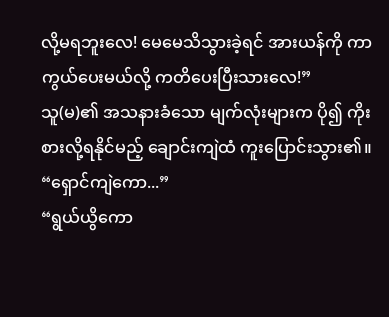လို့မရဘူးလေ! မေမေသိသွားခဲ့ရင် အားယန်ကို ကာကွယ်ပေးမယ်လို့ ကတိပေးပြီးသားလေ!”
သူ(မ)၏ အသနားခံသော မျက်လုံးများက ပို၍ ကိုးစားလို့ရနိုင်မည့် ချောင်းကျဲထံ ကူးပြောင်းသွား၏။
“ရှောင်ကျဲကော...”
“ရွယ်ယွိကော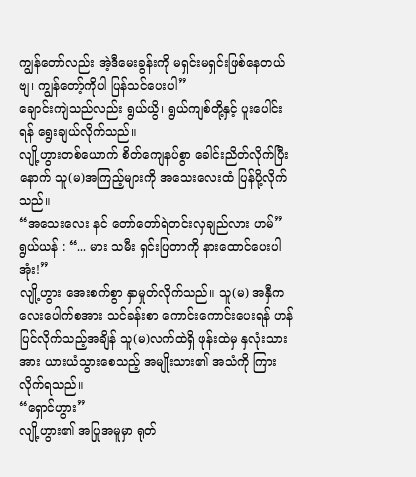ကျွန်တော်လည်း အဲ့ဒီမေးခွန်းကို မရှင်းမရှင်းဖြစ်နေတယ်ဗျ၊ ကျွန်တော့်ကိုပါ ပြန်သင်ပေးပါ”
ချောင်းကျဲသည်လည်း ရွယ်ယွိ၊ ရွယ်ကျစ်တို့နှင့် ပူးပေါင်းရန် ရွေးချယ်လိုက်သည်။
လျို့ဟွားတစ်ယောက် စိတ်ကျေနပ်စွာ ခေါင်းညိတ်လိုက်ပြီးနောက် သူ(မ)အကြည့်များကို အသေးလေးထံ ပြန်ပို့လိုက်သည်။
“အသေးလေး နင် တော်တော်ရဲတင်းလှချည်လား ဟမ်”
ရွယ်ယန် : “... မား သမီး ရှင်းပြတာကို နားထောင်ပေးပါအုံး!”
လျို့ဟွား အေးစက်စွာ နှာမှုတ်လိုက်သည်။ သူ(မ) အနှီကလေးပေါက်စအား သင်ခန်းစာ ကောင်းကောင်းပေးရန် ဟန်ပြင်လိုက်သည့်အချိန် သူ(မ)လက်ထဲရှိ ဖုန်းထဲမှ နှလုံးသားအား ယားယံသွားစေသည့် အမျိုးသား၏ အသံကို ကြားလိုက်ရသည်။
“ရှောင်ဟွား”
လျို့ဟွား၏ အပြုအမူမှာ ရုတ်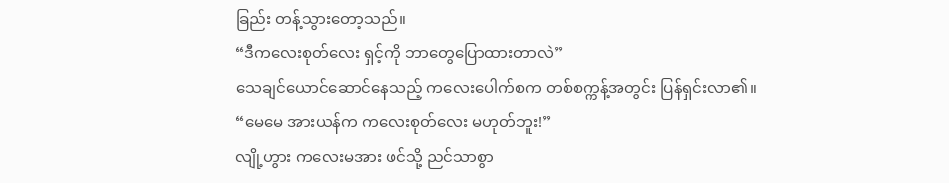ခြည်း တန့်သွားတော့သည်။
“ဒီကလေးစုတ်လေး ရှင့်ကို ဘာတွေပြောထားတာလဲ”
သေချင်ယောင်ဆောင်နေသည့် ကလေးပေါက်စက တစ်စက္ကန့်အတွင်း ပြန်ရှင်းလာ၏။
“မေမေ အားယန်က ကလေးစုတ်လေး မဟုတ်ဘူး!”
လျို့ဟွား ကလေးမအား ဖင်သို့ ညင်သာစွာ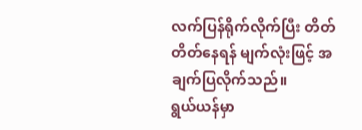လက်ပြန်ရိုက်လိုက်ပြီး တိတ်တိတ်နေရန် မျက်လုံးဖြင့် အချက်ပြလိုက်သည်။
ရွယ်ယန်မှာ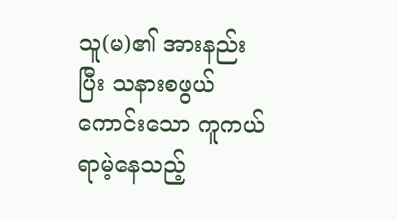သူ(မ)၏ အားနည်းပြီး သနားစဖွယ်ကောင်းသော ကူကယ်ရာမဲ့နေသည့်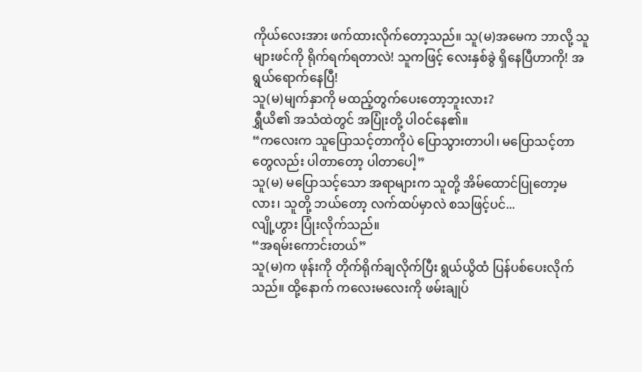ကိုယ်လေးအား ဖက်ထားလိုက်တော့သည်။ သူ(မ)အမေက ဘာလို့ သူများဖင်ကို ရိုက်ရက်ရတာလဲ! သူကဖြင့် လေးနှစ်ခွဲ ရှိနေပြီဟာကို! အရွယ်ရောက်နေပြီ!
သူ(မ)မျက်နှာကို မထည့်တွက်ပေးတော့ဘူးလား?
ရွှီယိ၏ အသံထဲတွင် အပြုံးတို့ ပါဝင်နေ၏။
“ကလေးက သူပြောသင့်တာကိုပဲ ပြောသွားတာပါ၊ မပြောသင့်တာတွေလည်း ပါတာတော့ ပါတာပေါ့”
သူ(မ) မပြောသင့်သော အရာများက သူတို့ အိမ်ထောင်ပြုတော့မလား၊ သူတို့ ဘယ်တော့ လက်ထပ်မှာလဲ စသဖြင့်ပင်...
လျို့ဟွား ပြုံးလိုက်သည်။
“အရမ်းကောင်းတယ်”
သူ(မ)က ဖုန်းကို တိုက်ရိုက်ချလိုက်ပြီး ရွယ်ယွိထံ ပြန်ပစ်ပေးလိုက်သည်။ ထို့နောက် ကလေးမလေးကို ဖမ်းချုပ်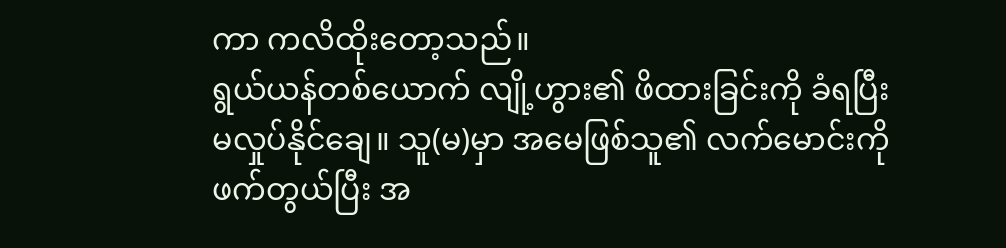ကာ ကလိထိုးတော့သည်။
ရွယ်ယန်တစ်ယောက် လျို့ဟွား၏ ဖိထားခြင်းကို ခံရပြီး မလှုပ်နိုင်ချေ။ သူ(မ)မှာ အမေဖြစ်သူ၏ လက်မောင်းကို ဖက်တွယ်ပြီး အ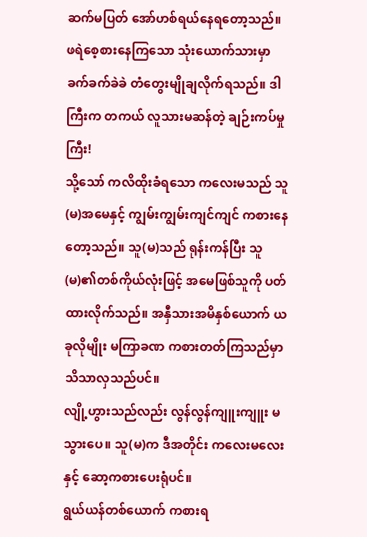ဆက်မပြတ် အော်ဟစ်ရယ်နေရတော့သည်။
ဖရဲစေ့စားနေကြသော သုံးယောက်သားမှာ ခက်ခက်ခဲခဲ တံတွေးမျိုချလိုက်ရသည်။ ဒါကြီးက တကယ် လူသားမဆန်တဲ့ ချဉ်းကပ်မှုကြီး!
သို့သော် ကလိထိုးခံရသော ကလေးမသည် သူ(မ)အမေနှင့် ကျွမ်းကျွမ်းကျင်ကျင် ကစားနေတော့သည်။ သူ(မ)သည် ရုန်းကန်ပြီး သူ(မ)၏တစ်ကိုယ်လုံးဖြင့် အမေဖြစ်သူကို ပတ်ထားလိုက်သည်။ အနှီသားအမိနှစ်ယောက် ယခုလိုမျိုး မကြာခဏ ကစားတတ်ကြသည်မှာ သိသာလှသည်ပင်။
လျို့ဟွားသည်လည်း လွန်လွန်ကျူးကျူး မသွားပေ။ သူ(မ)က ဒီအတိုင်း ကလေးမလေးနှင့် ဆော့ကစားပေးရုံပင်။
ရွယ်ယန်တစ်ယောက် ကစားရ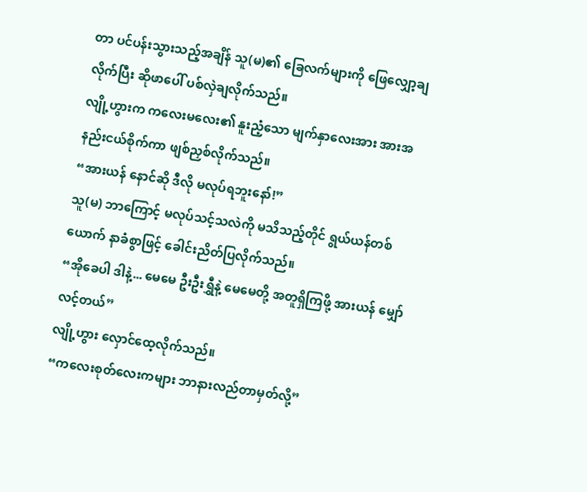တာ ပင်ပန်းသွားသည့်အချိန် သူ(မ)၏ ခြေလက်များကို ဖြေလျှော့ချလိုက်ပြီး ဆိုဖာပေါ် ပစ်လှဲချလိုက်သည်။
လျို့ဟွားက ကလေးမလေး၏ နူးညံ့သော မျက်နှာလေးအား အားအနည်းငယ်စိုက်ကာ ဖျစ်ညှစ်လိုက်သည်။
“အားယန် နောင်ဆို ဒီလို မလုပ်ရဘူးနော်!”
သူ(မ) ဘာကြောင့် မလုပ်သင့်သလဲကို မသိသည့်တိုင် ရွယ်ယန်တစ်ယောက် နာခံစွာဖြင့် ခေါင်းညိတ်ပြလိုက်သည်။
“အိုခေပါ ဒါနဲ့... မေမေ ဦးဦးရွှီနဲ့ မေမေတို့ အတူရှိကြဖို့ အားယန် မျှော်လင့်တယ်”
လျို့ဟွား လှောင်ထေ့လိုက်သည်။
“ကလေးစုတ်လေးကများ ဘာနားလည်တာမှတ်လို့”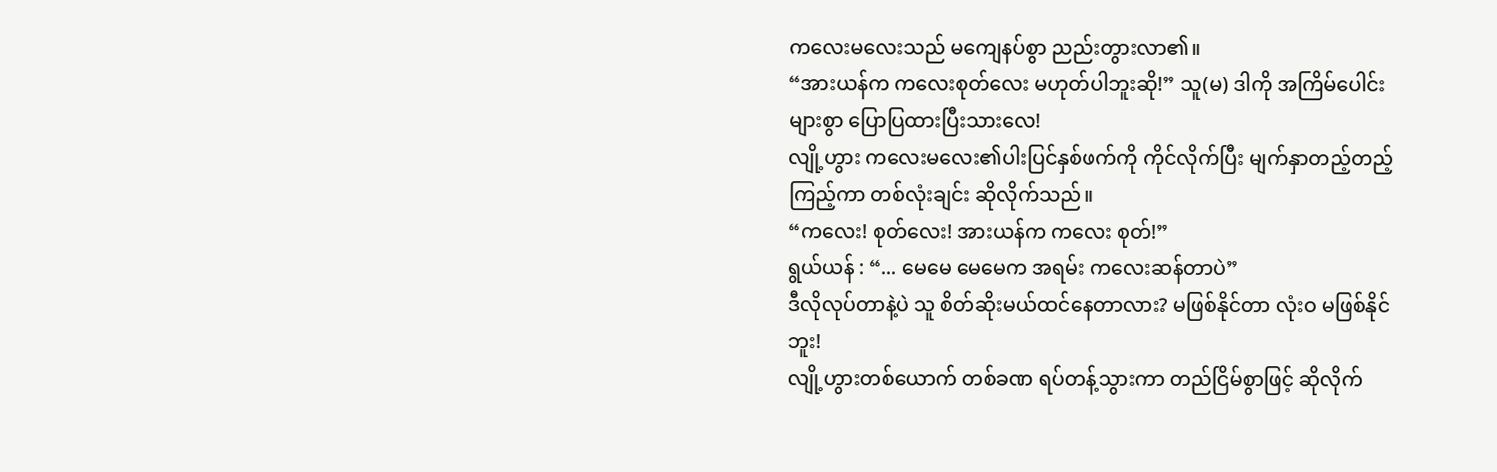ကလေးမလေးသည် မကျေနပ်စွာ ညည်းတွားလာ၏။
“အားယန်က ကလေးစုတ်လေး မဟုတ်ပါဘူးဆို!” သူ(မ) ဒါကို အကြိမ်ပေါင်းများစွာ ပြောပြထားပြီးသားလေ!
လျို့ဟွား ကလေးမလေး၏ပါးပြင်နှစ်ဖက်ကို ကိုင်လိုက်ပြီး မျက်နှာတည့်တည့်ကြည့်ကာ တစ်လုံးချင်း ဆိုလိုက်သည်။
“ကလေး! စုတ်လေး! အားယန်က ကလေး စုတ်!”
ရွယ်ယန် : “... မေမေ မေမေက အရမ်း ကလေးဆန်တာပဲ”
ဒီလိုလုပ်တာနဲ့ပဲ သူ စိတ်ဆိုးမယ်ထင်နေတာလား? မဖြစ်နိုင်တာ လုံးဝ မဖြစ်နိုင်ဘူး!
လျို့ဟွားတစ်ယောက် တစ်ခဏ ရပ်တန့်သွားကာ တည်ငြိမ်စွာဖြင့် ဆိုလိုက်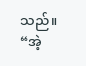သည်။
“အဲ့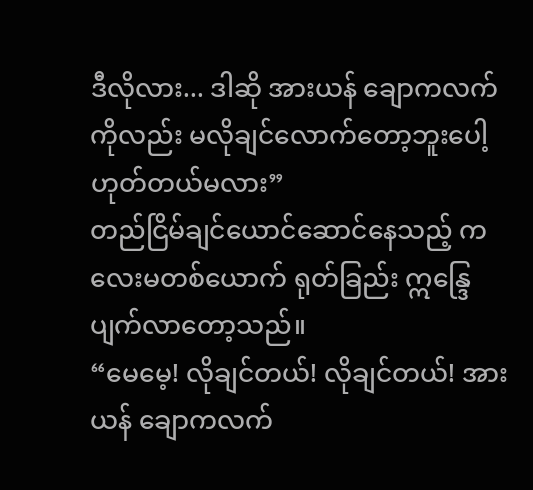ဒီလိုလား... ဒါဆို အားယန် ချောကလက်ကိုလည်း မလိုချင်လောက်တော့ဘူးပေါ့ ဟုတ်တယ်မလား”
တည်ငြိမ်ချင်ယောင်ဆောင်နေသည့် ကလေးမတစ်ယောက် ရုတ်ခြည်း ဣန္ဒြေပျက်လာတော့သည်။
“မေမေ့! လိုချင်တယ်! လိုချင်တယ်! အားယန် ချောကလက်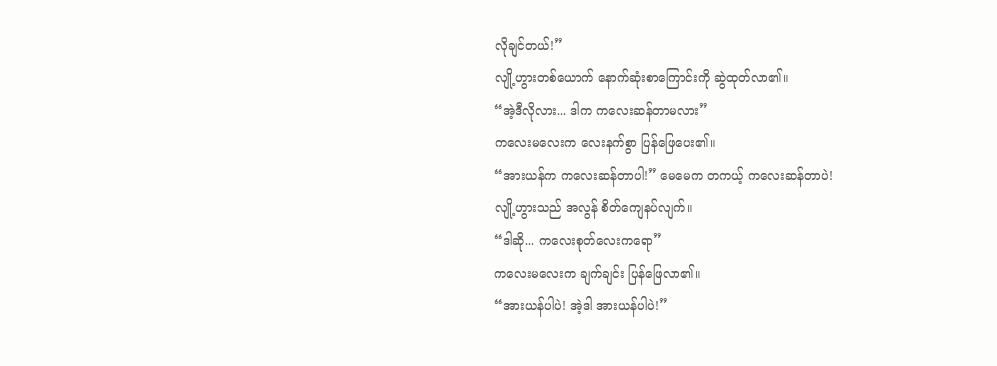လိုချင်တယ်!”
လျို့ဟွားတစ်ယောက် နောက်ဆုံးစာကြောင်းကို ဆွဲထုတ်လာ၏။
“အဲ့ဒီလိုလား... ဒါက ကလေးဆန်တာမလား”
ကလေးမလေးက လေးနက်စွာ ပြန်ဖြေပေး၏။
“အားယန်က ကလေးဆန်တာပါ!” မေမေက တကယ့် ကလေးဆန်တာပဲ!
လျို့ဟွားသည် အလွန် စိတ်ကျေနပ်လျက်။
“ဒါဆို... ကလေးစုတ်လေးကရော”
ကလေးမလေးက ချက်ချင်း ပြန်ဖြေလာ၏။
“အားယန်ပါပဲ! အဲ့ဒါ အားယန်ပါပဲ!”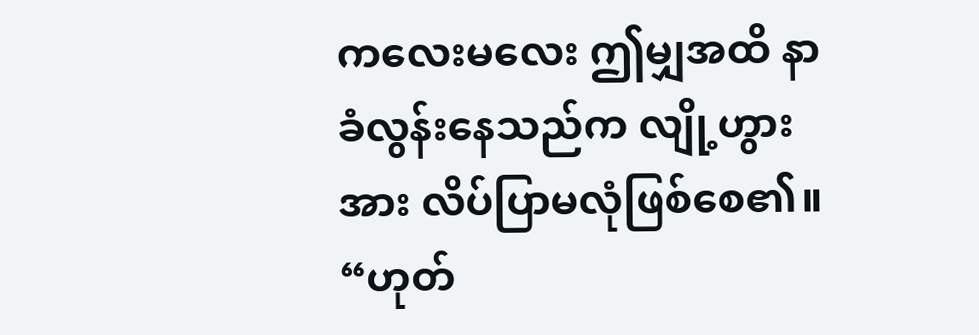ကလေးမလေး ဤမျှအထိ နာခံလွန်းနေသည်က လျို့ဟွားအား လိပ်ပြာမလုံဖြစ်စေ၏။
“ဟုတ်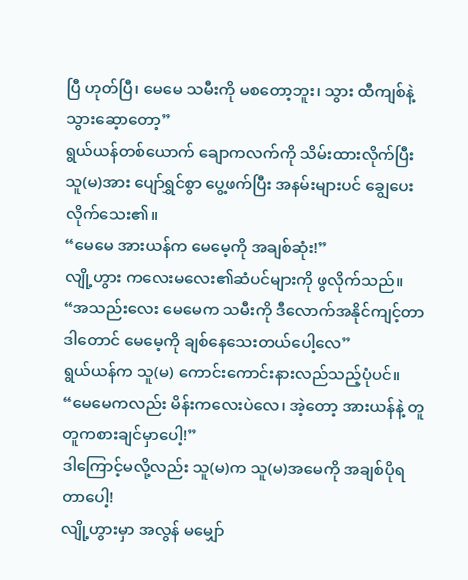ပြီ ဟုတ်ပြီ၊ မေမေ သမီးကို မစတော့ဘူး၊ သွား ထီကျစ်နဲ့ သွားဆေ့ာတော့”
ရွယ်ယန်တစ်ယောက် ချောကလက်ကို သိမ်းထားလိုက်ပြီး သူ(မ)အား ပျော်ရွှင်စွာ ပွေ့ဖက်ပြီး အနမ်းများပင် ချွေပေးလိုက်သေး၏။
“မေမေ အားယန်က မေမေ့ကို အချစ်ဆုံး!”
လျို့ဟွား ကလေးမလေး၏ဆံပင်များကို ဖွလိုက်သည်။
“အသည်းလေး မေမေက သမီးကို ဒီလောက်အနိုင်ကျင့်တာ ဒါတောင် မေမေ့ကို ချစ်နေသေးတယ်ပေါ့လေ”
ရွယ်ယန်က သူ(မ) ကောင်းကောင်းနားလည်သည့်ပုံပင်။
“မေမေကလည်း မိန်းကလေးပဲလေ၊ အဲ့တော့ အားယန်နဲ့ တူတူကစားချင်မှာပေါ့!”
ဒါကြောင့်မလို့လည်း သူ(မ)က သူ(မ)အမေကို အချစ်ပိုရတာပေါ့!
လျို့ဟွားမှာ အလွန် မမျှော်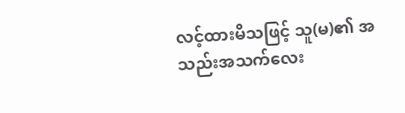လင့်ထားမိသဖြင့် သူ(မ)၏ အသည်းအသက်လေး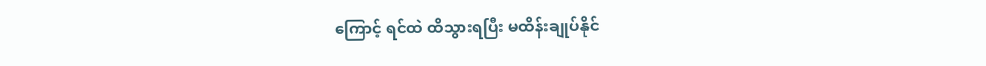ကြောင့် ရင်ထဲ ထိသွားရပြီး မထိန်းချုပ်နိုင်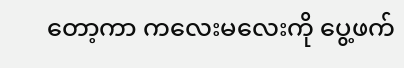တော့ကာ ကလေးမလေးကို ပွေ့ဖက်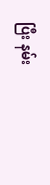ပြီး နမ်း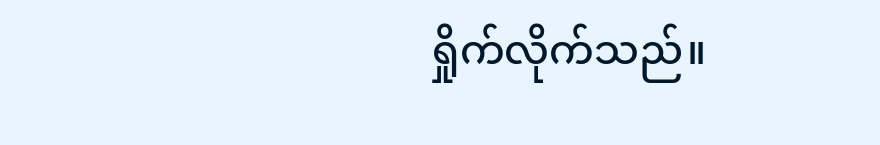ရှိုက်လိုက်သည်။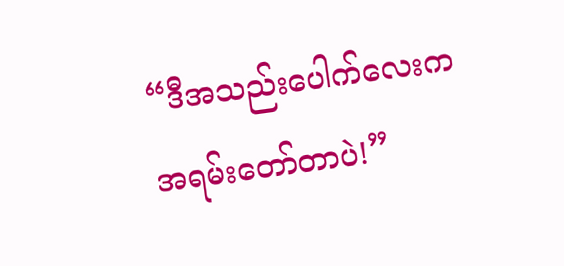“ဒီအသည်းပေါက်လေးက အရမ်းတော်တာပဲ!”